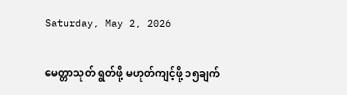Saturday, May 2, 2026

မေတ္တာသုတ် ရွတ်ဖို့ မဟုတ်ကျင့်ဖို့ ၁၅ချက်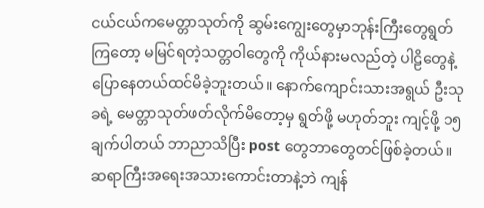ငယ်ငယ်ကမေတ္တာသုတ်ကို ဆွမ်းကျွေးတွေမှာဘုန်းကြီးတွေရွတ်ကြတော့ မမြင်ရတဲ့သတ္တဝါတွေကို ကိုယ်နားမလည်တဲ့ ပါဠိတွေနဲ့ ပြောနေတယ်ထင်မိခဲ့ဘူးတယ်။ နောက်ကျောင်းသားအရွယ် ဦးသုခရဲ့ မေတ္တာသုတ်ဖတ်လိုက်မိတော့မှ ရွတ်ဖို့ မဟုတ်ဘူး ကျင့်ဖို့ ၁၅ချက်ပါတယ် ဘာညာသိပြီး post တွေဘာတွေတင်ဖြစ်ခဲ့တယ်။ ဆရာကြီးအရေးအသားကောင်းတာနဲ့ဘဲ ကျန်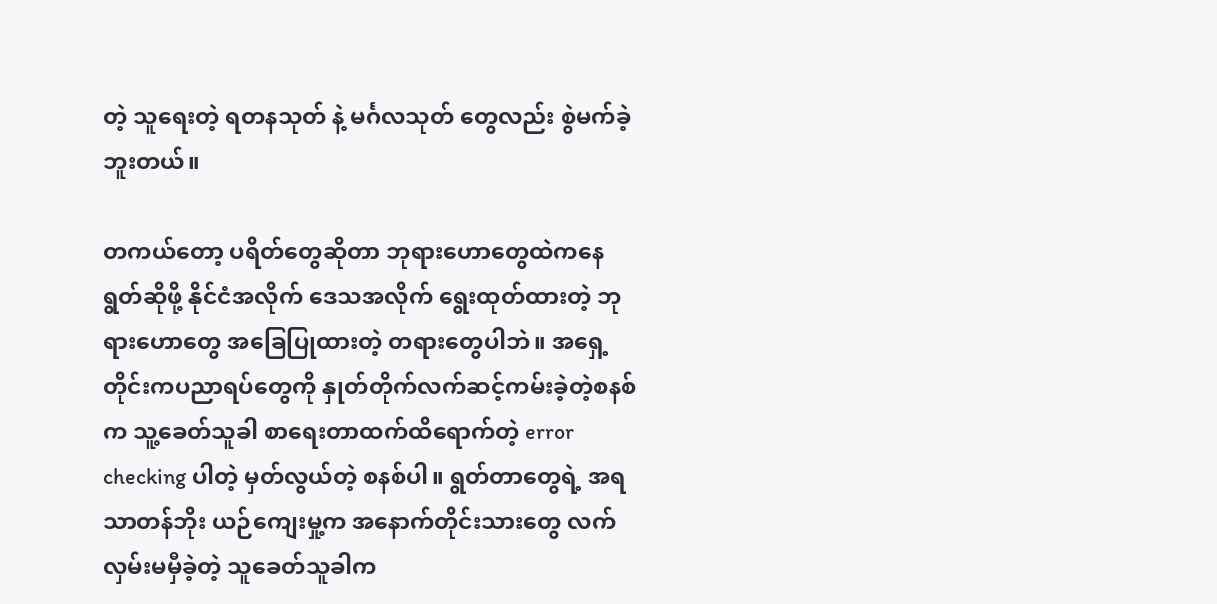တဲ့ သူရေးတဲ့ ရတနသုတ် နဲ့ မင်္ဂလသုတ် တွေလည်း စွဲမက်ခဲ့ဘူးတယ်။

တကယ်တော့ ပရိတ်တွေဆိုတာ ဘုရားဟောတွေထဲကနေ ရွတ်ဆိုဖို့ နိုင်ငံအလိုက် ဒေသအလိုက် ရွေးထုတ်ထားတဲ့ ဘုရားဟောတွေ အခြေပြုထားတဲ့ တရားတွေပါဘဲ။ အရှေ့တိုင်းကပညာရပ်တွေကို နှုတ်တိုက်လက်ဆင့်ကမ်းခဲ့တဲ့စနစ်က သူ့ခေတ်သူခါ စာရေးတာထက်ထိရောက်တဲ့ error checking ပါတဲ့ မှတ်လွယ်တဲ့ စနစ်ပါ။ ရွတ်တာတွေရဲ့ အရသာတန်ဘိုး ယဉ်ကျေးမှု့က အနောက်တိုင်းသားတွေ လက်လှမ်းမမှီခဲ့တဲ့ သူခေတ်သူခါက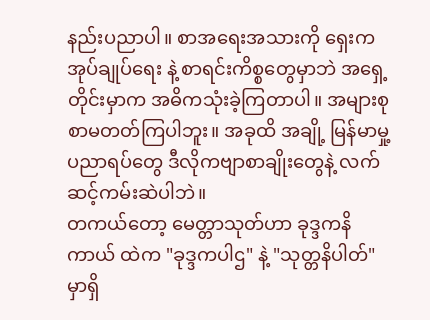နည်းပညာပါ။ စာအရေးအသားကို ရှေးက အုပ်ချုပ်ရေး နဲ့ စာရင်းကိစ္စတွေမှာဘဲ အရှေ့တိုင်းမှာက အဓိကသုံးခဲ့ကြတာပါ။ အများစုစာမတတ်ကြပါဘူး။ အခုထိ အချို့ မြန်မာမှု့ပညာရပ်တွေ ဒီလိုကဗျာစာချိုးတွေနဲ့ လက်ဆင့်ကမ်းဆဲပါဘဲ။
တကယ်တော့ မေတ္တာသုတ်ဟာ ခုဒ္ဒကနိကာယ် ထဲက "ခုဒ္ဒကပါဌ" နဲ့ "သုတ္တနိပါတ်" မှာရှိ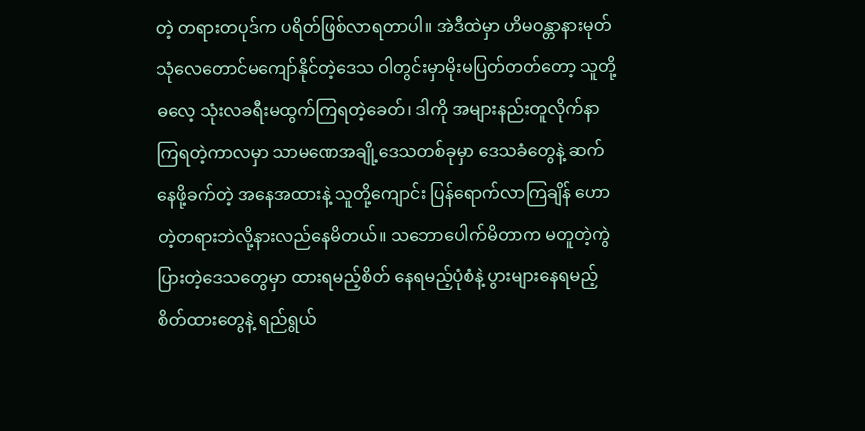တဲ့ တရားတပုဒ်က ပရိတ်ဖြစ်လာရတာပါ။ အဲဒီထဲမှာ ဟိမဝန္တာနားမုတ်သုံလေတောင်မကျော်နိုင်တဲ့ဒေသ ဝါတွင်းမှာမိုးမပြတ်တတ်တော့ သူတို့ဓလေ့ သုံးလခရီးမထွက်ကြရတဲ့ခေတ်၊ ဒါကို အများနည်းတူလိုက်နာကြရတဲ့ကာလမှာ သာမဏေအချို့ဒေသတစ်ခုမှာ ဒေသခံတွေနဲ့ ဆက်နေဖို့ခက်တဲ့ အနေအထားနဲ့ သူတို့ကျောင်း ပြန်ရောက်လာကြချိန် ဟောတဲ့တရားဘဲလို့နားလည်နေမိတယ်။ သဘောပေါက်မိတာက မတူတဲ့ကွဲပြားတဲ့ဒေသတွေမှာ ထားရမည့်စိတ် နေရမည့်ပုံစံနဲ့ ပွားများနေရမည့် စိတ်ထားတွေနဲ့ ရည်ရွယ်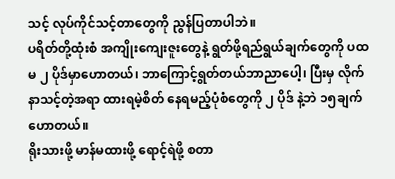သင့် လုပ်ကိုင်သင့်တာတွေကို ညွန်ပြတာပါဘဲ။
ပရိတ်တို့ထုံးစံ အကျိုးကျေးဇူးတွေနဲ့ ရွတ်ဖို့ရည်ရွယ်ချက်တွေကို ပထမ ၂ ပိုဒ်မှာဟောတယ်၊ ဘာကြောင့်ရွတ်တယ်ဘာညာပေါ့၊ ပြီးမှ လိုက်နာသင့်တဲ့အရာ ထားရမဲ့စိတ် နေရမည့်ပုံစံတွေကို ၂ ပိုဒ် နဲ့ဘဲ ၁၅ချက် ဟောတယ်။
ရိုးသားဖို့ မာန်မထားဖို့ ရောင့်ရဲဖို့ စတာ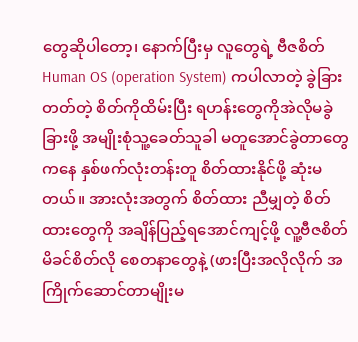တွေဆိုပါတော့၊ နောက်ပြီးမှ လူတွေရဲ့ ဗီဇစိတ် Human OS (operation System) ကပါလာတဲ့ ခွဲခြားတတ်တဲ့ စိတ်ကိုထိမ်းပြီး ရဟန်းတွေကိုအဲလိုမခွဲခြားဖို့ အမျိုးစုံသူ့ခေတ်သူခါ မတူအောင်ခွဲတာတွေကနေ နှစ်ဖက်လုံးတန်းတူ စိတ်ထားနိုင်ဖို့ ဆုံးမတယ်။ အားလုံးအတွက် စိတ်ထား ညီမျှတဲ့ စိတ်ထားတွေကို အချိန်ပြည့်ရအောင်ကျင့်ဖို့ လူ့ဗီဇစိတ် မိခင်စိတ်လို စေတနာတွေနဲ့ (ဖားပြီးအလိုလိုက် အကြိုက်ဆောင်တာမျိုးမ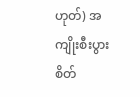ဟုတ်) အကျိုးစီးပွားစိတ်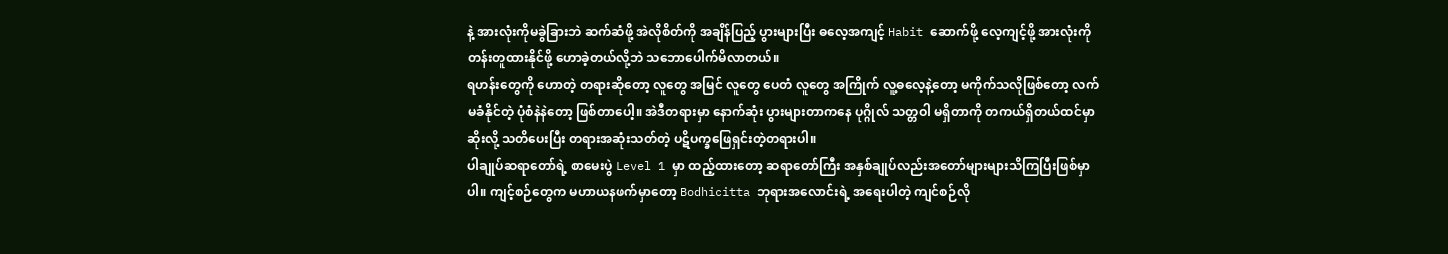နဲ့ အားလုံးကိုမခွဲခြားဘဲ ဆက်ဆံဖို့ အဲလိုစိတ်ကို အချိန်ပြည့် ပွားများပြီး ဓလေ့အကျင့် Habit ဆောက်ဖို့ လေ့ကျင့်ဖို့ အားလုံးကိုတန်းတူထားနိုင်ဖို့ ဟောခဲ့တယ်လို့ဘဲ သဘောပေါက်မိလာတယ်။
ရဟန်းတွေကို ဟောတဲ့ တရားဆိုတော့ လူတွေ အမြင် လူတွေ ပေတံ လူတွေ အကြိုက် လူ့ဓလေ့နဲ့တော့ မကိုက်သလိုဖြစ်တော့ လက်မခံနိုင်တဲ့ ပုံစံနဲနဲတော့ ဖြစ်တာပေါ့။ အဲဒီတရားမှာ နောက်ဆုံး ပွားများတာကနေ ပုဂ္ဂိုလ် သတ္တဝါ မရှိတာကို တကယ်ရှိတယ်ထင်မှာဆိုးလို့ သတိပေးပြီး တရားအဆုံးသတ်တဲ့ ပဋိပက္ခဖြေရှင်းတဲ့တရားပါ။
ပါချုပ်ဆရာတော်ရဲ့ စာမေးပွဲ Level 1 မှာ ထည့်ထားတော့ ဆရာတော်ကြီး အနှစ်ချုပ်လည်းအတော်များများသိကြပြီးဖြစ်မှာပါ။ ကျင့်စဉ်တွေက မဟာယနဖက်မှာတော့ Bodhicitta ဘုရားအလောင်းရဲ့ အရေးပါတဲ့ ကျင်စဉ်လို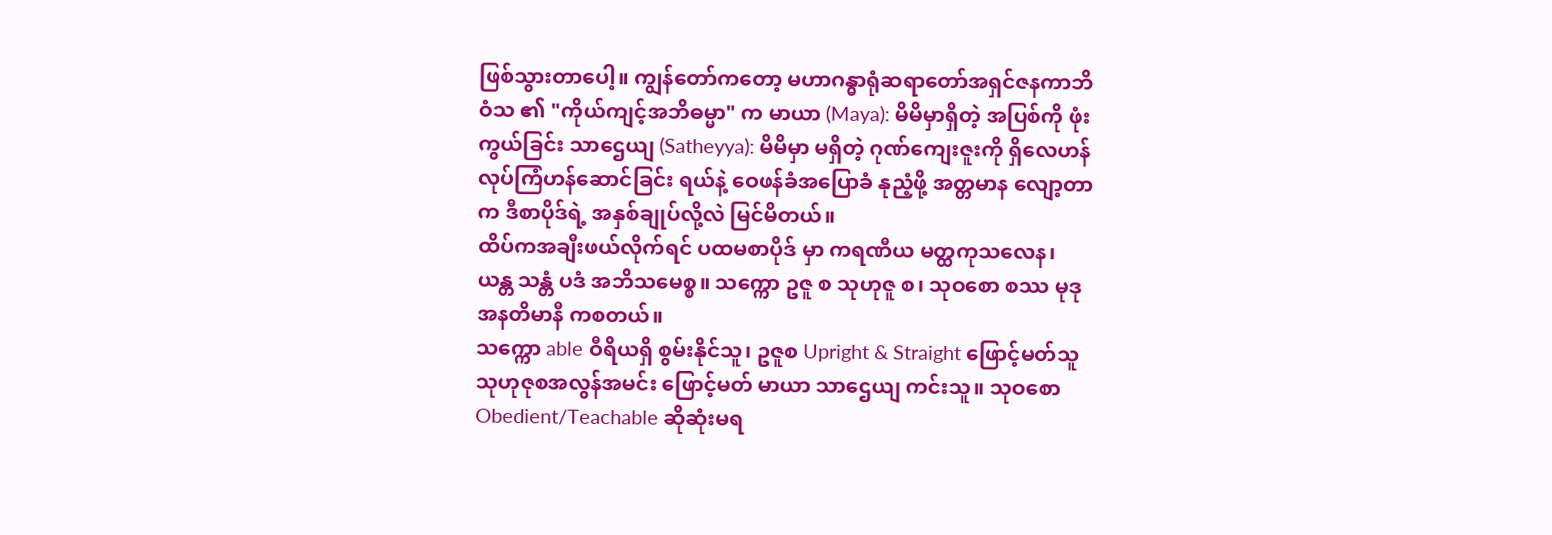ဖြစ်သွားတာပေါ့။ ကျွန်တော်ကတော့ မဟာဂန္ဓာရုံဆရာတော်အရှင်ဇနကာဘိဝံသ ၏ "ကိုယ်ကျင့်အဘိဓမ္မာ" က မာယာ (Maya): မိမိမှာရှိတဲ့ အပြစ်ကို ဖုံးကွယ်ခြင်း သာဌေယျ (Satheyya): မိမိမှာ မရှိတဲ့ ဂုဏ်ကျေးဇူးကို ရှိလေဟန် လုပ်ကြံဟန်ဆောင်ခြင်း ရယ်နဲ့ ဝေဖန်ခံအပြောခံ နုညံ့ဖို့ အတ္တမာန လျော့တာက ဒီစာပိုဒ်ရဲ့ အနှစ်ချုပ်လို့လဲ မြင်မိတယ်။
ထိပ်ကအချီးဖယ်လိုက်ရင် ပထမစာပိုဒ် မှာ ကရဏီယ မတ္ထကုသလေန၊ ယန္တ သန္တံ ပဒံ အဘိသမေစ္စ။ သက္ကော ဥဇူ စ သုဟုဇူ စ၊ သုဝစော စဿ မုဒု အနတိမာနီ ကစတယ်။
သက္ကော able ဝီရိယရှိ စွမ်းနိုင်သူ၊ ဥဇူစ Upright & Straight ဖြောင့်မတ်သူ သုဟုဇုစအလွန်အမင်း ဖြောင့်မတ် မာယာ သာဌေယျ ကင်းသူ။ သုဝစော Obedient/Teachable ဆိုဆုံးမရ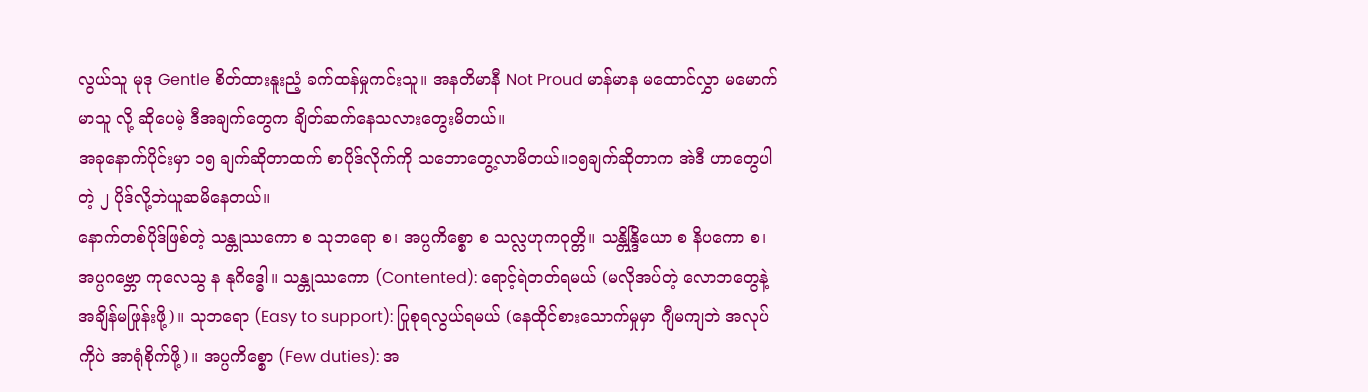လွယ်သူ မုဒု Gentle စိတ်ထားနူးညံ့ ခက်ထန်မှုကင်းသူ။ အနတိမာနီ Not Proud မာန်မာန မထောင်လွှာ မမောက်မာသူ လို့ ဆိုပေမဲ့ ဒီအချက်တွေက ချိတ်ဆက်နေသလားတွေးမိတယ်။
အခုနောက်ပိုင်းမှာ ၁၅ ချက်ဆိုတာထက် စာပိုဒ်လိုက်ကို သဘောတွေ့လာမိတယ်။၁၅ချက်ဆိုတာက အဲဒီ ဟာတွေပါတဲ့ ၂ ပိုဒ်လို့ဘဲယူဆမိနေတယ်။
နောက်တစ်ပိုဒ်ဖြစ်တဲ့ သန္တုဿကော စ သုဘရော စ၊ အပ္ပကိစ္စော စ သလ္လဟုကဝုတ္တိ။ သန္တိန္ဒြိယော စ နိပကော စ၊ အပ္ပဂဗ္ဘော ကုလေသွ န နုဂိဒ္ဓေါ။ သန္တုဿကော (Contented): ရောင့်ရဲတတ်ရမယ် (မလိုအပ်တဲ့ လောဘတွေနဲ့ အချိန်မဖြုန်းဖို့)။ သုဘရော (Easy to support): ပြုစုရလွယ်ရမယ် (နေထိုင်စားသောက်မှုမှာ ဂျီမကျဘဲ အလုပ်ကိုပဲ အာရုံစိုက်ဖို့)။ အပ္ပကိစ္စော (Few duties): အ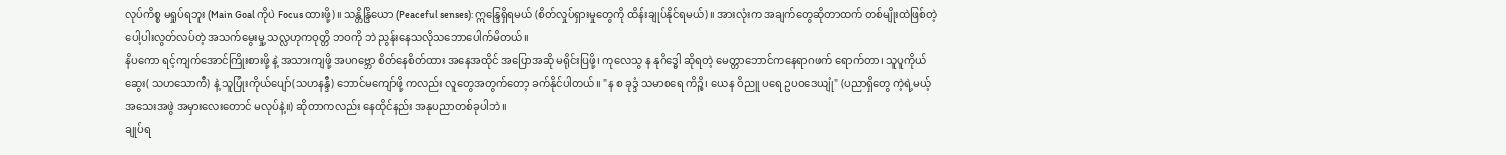လုပ်ကိစ္စ မရှုပ်ရဘူး (Main Goal ကိုပဲ Focus ထားဖို့)။ သန္တိန္ဒြိယော (Peaceful senses): ဣန္ဒြေရှိရမယ် (စိတ်လှုပ်ရှားမှုတွေကို ထိန်းချုပ်နိုင်ရမယ်)။ အားလုံးက အချက်တွေဆိုတာထက် တစ်မျိုးထဲဖြစ်တဲ့ ပေါ့ပါးလွတ်လပ်တဲ့ အသက်မွေးမှု့ သလ္လဟုကဝုတ္တိ ဘဝကို ဘဲ ညွန်းနေသလိုသဘောပေါက်မိတယ်။
နိပကော ရင့်ကျက်အောင်ကြိုးစားဖို့ နဲ့ အသားကျဖို့ အပဂဗ္ဘော စိတ်နေစိတ်ထား အနေအထိုင် အပြောအဆို မရိုင်းပြဖို့၊ ကုလေသွ န နုဂိဒ္ဓေါ ဆိုရတဲ့ မေတ္တာဘောင်ကနေရာဂဖက် ရောက်တာ၊ သူပူကိုယ်ဆွေး( သဟသောကီ) နဲ့ သူပြုံးကိုယ်ပျော်(သဟနန္ဒီ) ဘောင်မကျော်ဖို့ ကလည်း လူတွေအတွက်တော့ ခက်နိုင်ပါတယ်။ "န စ ခုဒ္ဒံ သမာစရေ ကိဉ္စိ၊ ယေန ဝိညူ ပရေ ဥပဝဒေယျုံ" (ပညာရှိတွေ ကဲ့ရဲ့မယ့် အသေးအဖွဲ အမှားလေးတောင် မလုပ်နဲ့။) ဆိုတာကလည်း နေထိုင်နည်း အနုပညာတစ်ခုပါဘဲ။
ချုပ်ရ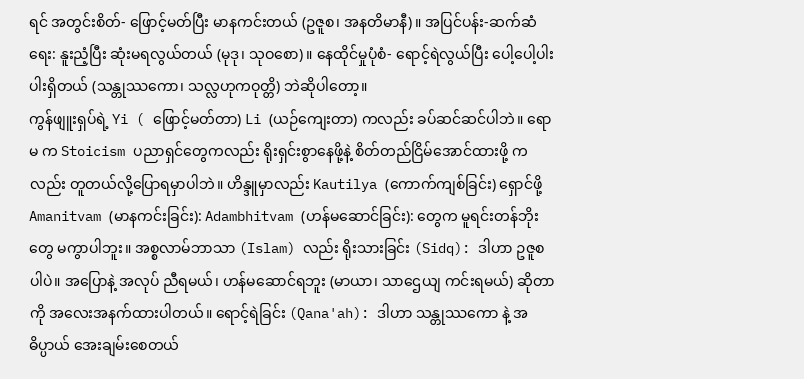ရင် အတွင်းစိတ်- ဖြောင့်မတ်ပြီး မာနကင်းတယ် (ဥဇူစ၊ အနတိမာနီ)။ အပြင်ပန်း-ဆက်ဆံရေး: နူးညံ့ပြီး ဆုံးမရလွယ်တယ် (မုဒု၊ သုဝစော)။ နေထိုင်မှုပုံစံ- ရောင့်ရဲလွယ်ပြီး ပေါ့ပေါ့ပါးပါးရှိတယ် (သန္တုဿကော၊ သလ္လဟုကဝုတ္တိ) ဘဲဆိုပါတော့။
ကွန်ဖျူးရှပ်ရဲ့ Yi ( ဖြောင့်မတ်တာ) Li (ယဉ်ကျေးတာ) ကလည်း ခပ်ဆင်ဆင်ပါဘဲ။ ရောမ က Stoicism ပညာရှင်တွေကလည်း ရိုးရှင်းစွာနေဖို့နဲ့ စိတ်တည်ငြိမ်အောင်ထားဖို့ ကလည်း တူတယ်လို့ပြောရမှာပါဘဲ။ ဟိန္ဒူမှာလည်း Kautilya (ကောက်ကျစ်ခြင်း) ရှောင်ဖို့ Amanitvam (မာနကင်းခြင်း): Adambhitvam (ဟန်မဆောင်ခြင်း): တွေက မူရင်းတန်ဘိုးတွေ မကွာပါဘူး။ အစ္စလာမ်ဘာသာ (Islam) လည်း ရိုးသားခြင်း (Sidq): ဒါဟာ ဥဇူစ ပါပဲ။ အပြောနဲ့ အလုပ် ညီရမယ်၊ ဟန်မဆောင်ရဘူး (မာယာ၊ သာဌေယျ ကင်းရမယ်) ဆိုတာကို အလေးအနက်ထားပါတယ်။ ရောင့်ရဲခြင်း (Qana'ah): ဒါဟာ သန္တုဿကော နဲ့ အဓိပ္ပာယ် အေးချမ်းစေတယ်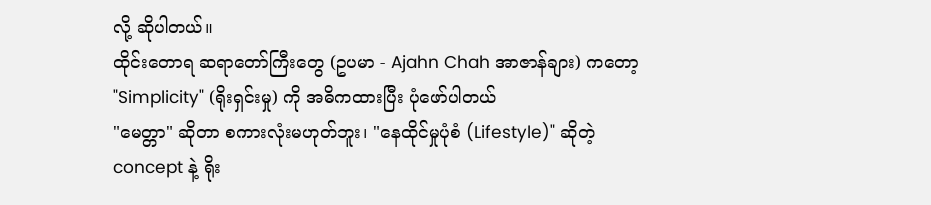လို့ ဆိုပါတယ်။
ထိုင်းတောရ ဆရာတော်ကြီးတွေ (ဥပမာ - Ajahn Chah အာဇာန်ချား) ကတော့ "Simplicity" (ရိုးရှင်းမှု) ကို အဓိကထားပြီး ပုံဖော်ပါတယ်
"မေတ္တာ" ဆိုတာ စကားလုံးမဟုတ်ဘူး၊ "နေထိုင်မှုပုံစံ (Lifestyle)" ဆိုတဲ့ concept နဲ့ ရိုး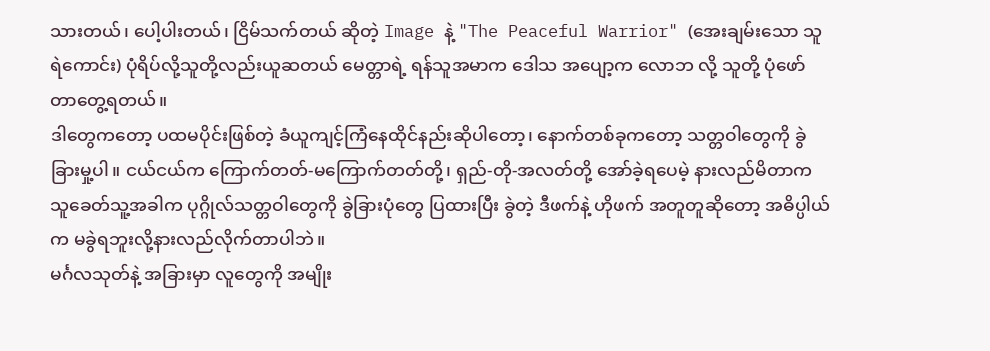သားတယ်၊ ပေါ့ပါးတယ်၊ ငြိမ်သက်တယ် ဆိုတဲ့ Image နဲ့ "The Peaceful Warrior" (အေးချမ်းသော သူရဲကောင်း) ပုံရိပ်လို့သူတို့လည်းယူဆတယ် မေတ္တာရဲ့ ရန်သူအမာက ဒေါသ အပျော့က လောဘ လို့ သူတို့ ပုံဖော်တာတွေ့ရတယ်။
ဒါတွေကတော့ ပထမပိုင်းဖြစ်တဲ့ ခံယူကျင့်ကြံနေထိုင်နည်းဆိုပါတော့၊ နောက်တစ်ခုကတော့ သတ္တဝါတွေကို ခွဲခြားမှု့ပါ။ ငယ်ငယ်က ကြောက်တတ်-မကြောက်တတ်တို့၊ ရှည်-တို-အလတ်တို့ အော်ခဲ့ရပေမဲ့ နားလည်မိတာက သူခေတ်သူ့အခါက ပုဂ္ဂိုလ်သတ္တဝါတွေကို ခွဲခြားပုံတွေ ပြထားပြီး ခွဲတဲ့ ဒီဖက်နဲ့ ဟိုဖက် အတူတူဆိုတော့ အဓိပ္ပါယ်က မခွဲရဘူးလို့နားလည်လိုက်တာပါဘဲ။
မင်္ဂလသုတ်နဲ့ အခြားမှာ လူတွေကို အမျိုး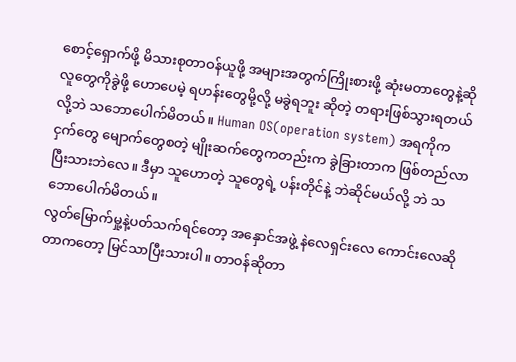စောင့်ရှောက်ဖို့ မိသားစုတာဝန်ယူဖို့ အများအတွက်ကြိုးစားဖို့ ဆုံးမတာတွေနဲ့ဆို လူတွေကိုခွဲဖို့ ဟောပေမဲ့ ရဟန်းတွေမို့လို့ မခွဲရဘူး ဆိုတဲ့ တရားဖြစ်သွားရတယ်လို့ဘဲ သဘောပေါက်မိတယ်။ Human OS(operation system) အရကိုက ငှက်တွေ မျောက်တွေစတဲ့ မျိုးဆက်တွေကတည်းက ခွဲခြားတာက ဖြစ်တည်လာပြီးသားဘဲလေ။ ဒီမှာ သူဟောတဲ့ သူတွေရဲ့ ပန်းတိုင်နဲ့ ဘဲဆိုင်မယ်လို့ ဘဲ သဘောပေါက်မိတယ်။
လွတ်မြောက်မှု့နဲ့ပတ်သက်ရင်တော့ အနှောင်အဖွဲ့ နဲလေရှင်းလေ ကောင်းလေဆိုတာကတော့ မြင်သာပြီးသားပါ။ တာဝန်ဆိုတာ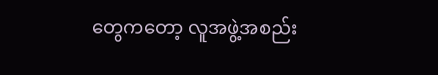တွေကတော့ လူအဖွဲ့အစည်း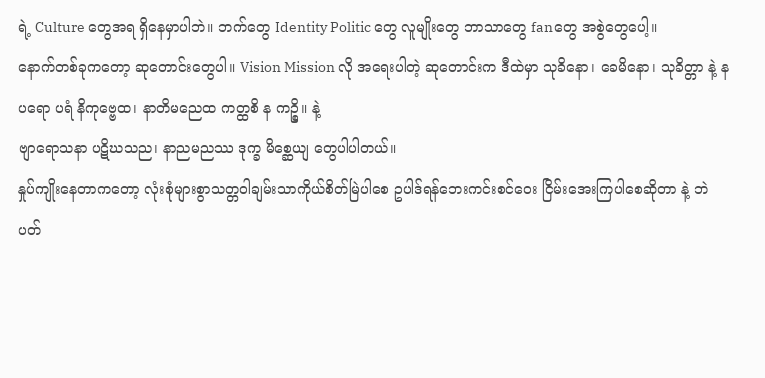ရဲ့ Culture တွေအရ ရှိနေမှာပါဘဲ။ ဘက်တွေ Identity Politic တွေ လူမျိုးတွေ ဘာသာတွေ fanတွေ အစွဲတွေပေါ့။
နောက်တစ်ခုကတော့ ဆုတောင်းတွေပါ။ Vision Mission လို အရေးပါတဲ့ ဆုတောင်းက ဒီထဲမှာ သုခိနော၊ ခေမိနော၊ သုခိတ္တာ နဲ့ န ပရော ပရံ နိကုဗ္ဗေထ၊ နာတိမညေထ ကတ္ထစိ န ကဉ္စိ။ နဲ့
ဗျာရောသနာ ပဋိဃသည၊ နာညမညဿ ဒုက္ခ မိစ္ဆေယျ တွေပါပါတယ်။
နှုပ်ကျိုးနေတာကတော့ လုံးစုံများစွာသတ္တဝါချမ်းသာကိုယ်စိတ်မြဲပါစေ ဥပါဒ်ရန်ဘေးကင်းစင်ဝေး ငြိမ်းအေးကြပါစေဆိုတာ နဲ့ ဘဲ ပတ်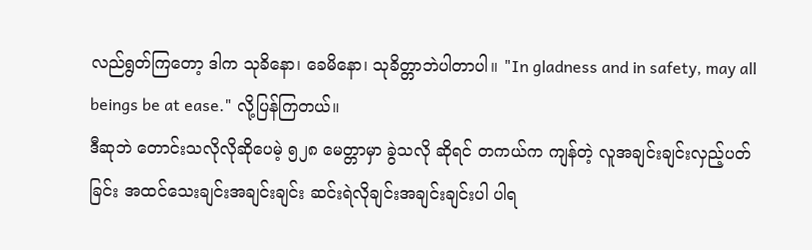လည်ရွတ်ကြတော့ ဒါက သုခိနော၊ ခေမိနော၊ သုခိတ္တာဘဲပါတာပါ။ "In gladness and in safety, may all beings be at ease." လို့ပြန်ကြတယ်။
ဒီဆုဘဲ တောင်းသလိုလိုဆိုပေမဲ့ ၅၂၈ မေတ္တာမှာ ခွဲသလို ဆိုရင် တကယ်က ကျန်တဲ့ လူအချင်းချင်းလှည့်ပတ်ခြင်း အထင်သေးချင်းအချင်းချင်း ဆင်းရဲလိုချင်းအချင်းချင်းပါ ပါရ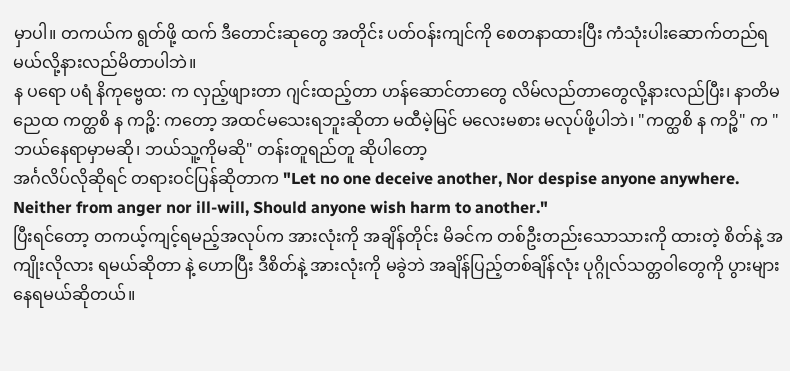မှာပါ။ တကယ်က ရွတ်ဖို့ ထက် ဒီတောင်းဆုတွေ အတိုင်း ပတ်ဝန်းကျင်ကို စေတနာထားပြီး ကံသုံးပါးဆောက်တည်ရမယ်လို့နားလည်မိတာပါဘဲ။
န ပရော ပရံ နိကုဗ္ဗေထ: က လှည့်ဖျားတာ ဂျင်းထည့်တာ ဟန်ဆောင်တာတွေ လိမ်လည်တာတွေလို့နားလည်ပြီး၊ နာတိမညေထ ကတ္ထစိ န ကဉ္စိ: ကတော့ အထင်မသေးရဘူးဆိုတာ မထီမဲ့မြင် မလေးမစား မလုပ်ဖို့ပါဘဲ၊ "ကတ္ထစိ န ကဉ္စိ" က "ဘယ်နေရာမှာမဆို၊ ဘယ်သူ့ကိုမဆို" တန်းတူရည်တူ ဆိုပါတော့
အင်္ဂလိပ်လိုဆိုရင် တရားဝင်ပြန်ဆိုတာက "Let no one deceive another, Nor despise anyone anywhere. Neither from anger nor ill-will, Should anyone wish harm to another."
ပြီးရင်တော့ တကယ့်ကျင့်ရမည့်အလုပ်က အားလုံးကို အချိန်တိုင်း မိခင်က တစ်ဦးတည်းသောသားကို ထားတဲ့ စိတ်နဲ့ အကျိုးလိုလား ရမယ်ဆိုတာ နဲ့ ဟောပြီး ဒီစိတ်နဲ့ အားလုံးကို မခွဲဘဲ အချိန်ပြည့်တစ်ချိန်လုံး ပုဂ္ဂိုလ်သတ္တဝါတွေကို ပွားများနေရမယ်ဆိုတယ်။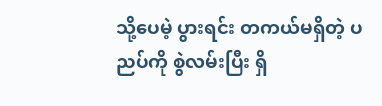သို့ပေမဲ့ ပွားရင်း တကယ်မရှိတဲ့ ပညပ်ကို စွဲလမ်းပြီး ရှိ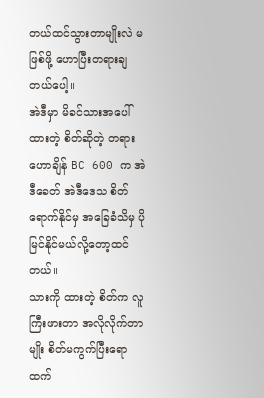တယ်ထင်သွားတာမျိုးလဲ မဖြစ်ဖို့ ဟောပြီးတရားချတယ်ပေါ့။
အဲဒီမှာ မိခင်သားအပေါ်ထားတဲ့ စိတ်ဆိုတဲ့ တရားဟောချိန် BC 600 က အဲဒီခေတ် အဲဒီဒေသ စိတ်ရောက်နိုင်မှ အခြေခံသိမှ ပိုမြင်နိုင်မယ်လို့တော့ထင်တယ်။
သားကို ထားတဲ့ စိတ်က လူကြီးဖားတာ အလိုလိုက်တာမျိုး စိတ်မကွက်ပြီးရောထက်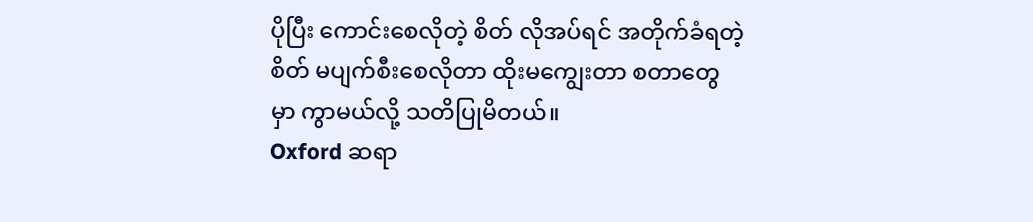ပိုပြီး ကောင်းစေလိုတဲ့ စိတ် လိုအပ်ရင် အတိုက်ခံရတဲ့စိတ် မပျက်စီးစေလိုတာ ထိုးမကျွေးတာ စတာတွေမှာ ကွာမယ်လို့ သတိပြုမိတယ်။
Oxford ဆရာ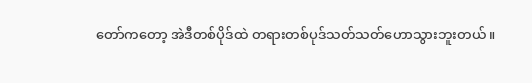တော်ကတော့ အဲဒီတစ်ပိုဒ်ထဲ တရားတစ်ပုဒ်သတ်သတ်ဟောသွားဘူးတယ်။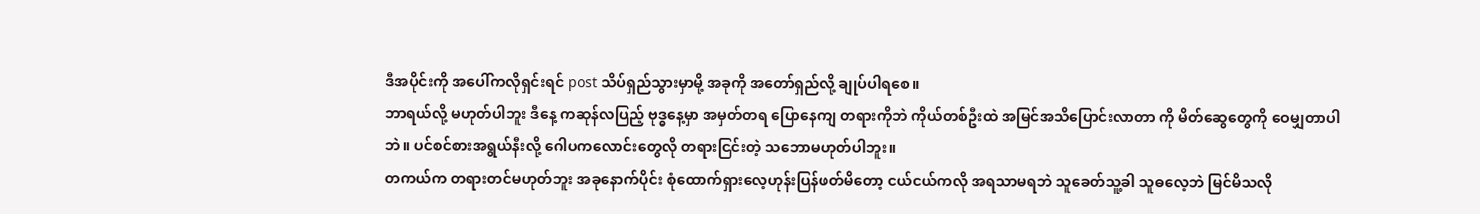ဒီအပိုင်းကို အပေါ်ကလိုရှင်းရင် post သိပ်ရှည်သွားမှာမို့ အခုကို အတော်ရှည်လို့ ချုပ်ပါရစေ။
ဘာရယ်လို့ မဟုတ်ပါဘူး ဒီနေ့ ကဆုန်လပြည့် ဗုဒ္ဓနေ့မှာ အမှတ်တရ ပြောနေကျ တရားကိုဘဲ ကိုယ်တစ်ဦးထဲ အမြင်အသိပြောင်းလာတာ ကို မိတ်ဆွေတွေကို ဝေမျှတာပါဘဲ။ ပင်စင်စားအရွယ်နီးလို့ ဂေါပကလောင်းတွေလို တရားငြင်းတဲ့ သဘောမဟုတ်ပါဘူး။
တကယ်က တရားတင်မဟုတ်ဘူး အခုနောက်ပိုင်း စုံထောက်ရှားလေ့ဟုန်းပြန်ဖတ်မိတော့ ငယ်ငယ်ကလို အရသာမရဘဲ သူခေတ်သူ့ခါ သူဓလေ့ဘဲ မြင်မိသလို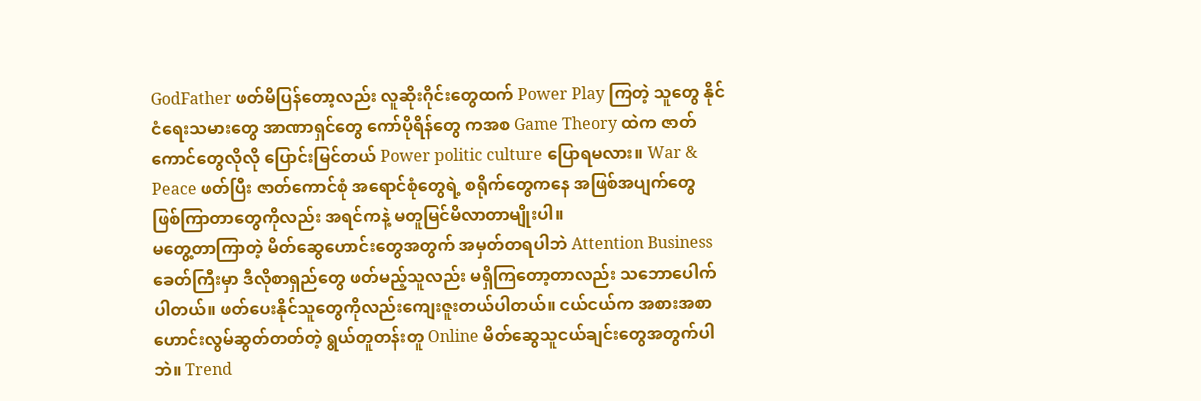GodFather ဖတ်မိပြန်တော့လည်း လူဆိုးဂိုင်းတွေထက် Power Play ကြတဲ့ သူတွေ နိုင်ငံရေးသမားတွေ အာဏာရှင်တွေ ကော်ပိုရိန်တွေ ကအစ Game Theory ထဲက ဇာတ်ကောင်တွေလိုလို ပြောင်းမြင်တယ် Power politic culture ပြောရမလား။ War & Peace ဖတ်ပြီး ဇာတ်ကောင်စုံ အရောင်စုံတွေရဲ့ စရိုက်တွေကနေ အဖြစ်အပျက်တွေ ဖြစ်ကြာတာတွေကိုလည်း အရင်ကနဲ့ မတူမြင်မိလာတာမျိုးပါ။
မတွေ့တာကြာတဲ့ မိတ်ဆွေဟောင်းတွေအတွက် အမှတ်တရပါဘဲ Attention Business ခေတ်ကြီးမှာ ဒီလိုစာရှည်တွေ ဖတ်မည့်သူလည်း မရှိကြတော့တာလည်း သဘောပေါက်ပါတယ်။ ဖတ်ပေးနိုင်သူတွေကိုလည်းကျေးဇူးတယ်ပါတယ်။ ငယ်ငယ်က အစားအစာဟောင်းလွမ်ဆွတ်တတ်တဲ့ ရွယ်တူတန်းတူ Online မိတ်ဆွေသူငယ်ချင်းတွေအတွက်ပါဘဲ။ Trend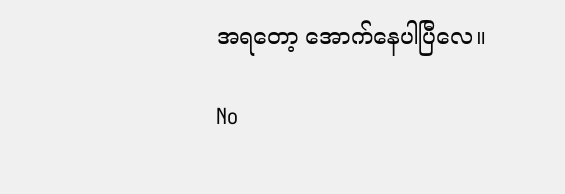အရတော့ အောက်နေပါပြီလေ။

No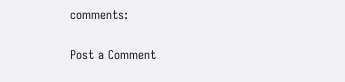comments:

Post a Comment